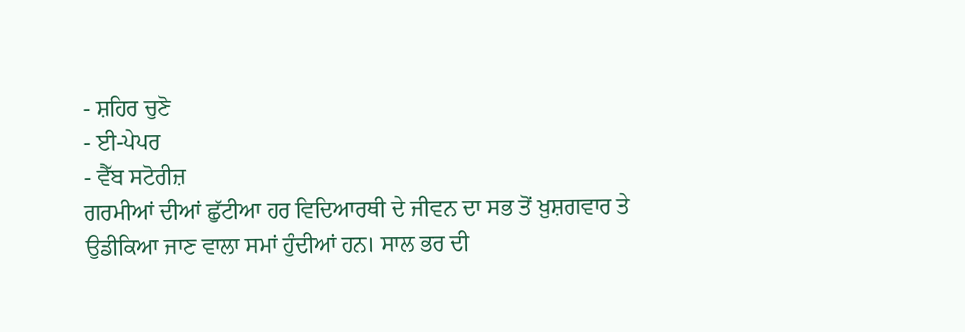- ਸ਼ਹਿਰ ਚੁਣੋ
- ਈ-ਪੇਪਰ
- ਵੈੱਬ ਸਟੋਰੀਜ਼
ਗਰਮੀਆਂ ਦੀਆਂ ਛੁੱਟੀਆ ਹਰ ਵਿਦਿਆਰਥੀ ਦੇ ਜੀਵਨ ਦਾ ਸਭ ਤੋਂ ਖ਼ੁਸ਼ਗਵਾਰ ਤੇ ਉਡੀਕਿਆ ਜਾਣ ਵਾਲਾ ਸਮਾਂ ਹੁੰਦੀਆਂ ਹਨ। ਸਾਲ ਭਰ ਦੀ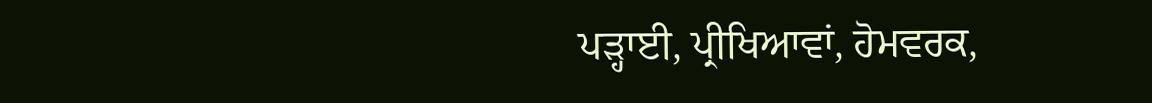ਪੜ੍ਹਾਈ, ਪ੍ਰੀਖਿਆਵਾਂ, ਹੋਮਵਰਕ,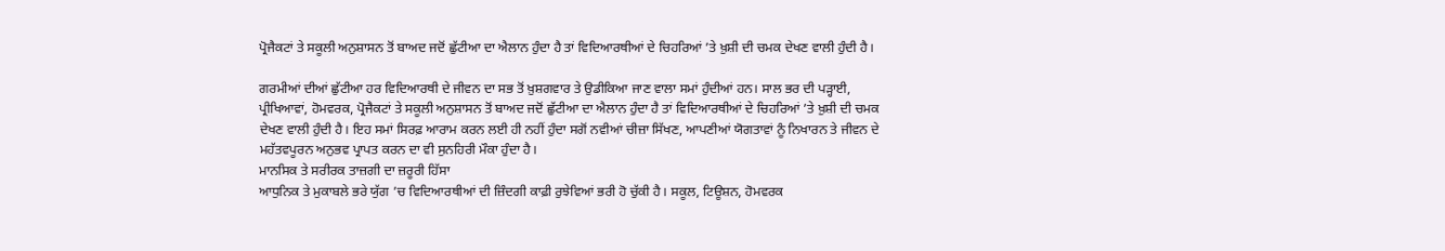ਪ੍ਰੋਜੈਕਟਾਂ ਤੇ ਸਕੂਲੀ ਅਨੁਸ਼ਾਸਨ ਤੋਂ ਬਾਅਦ ਜਦੋਂ ਛੁੱਟੀਆ ਦਾ ਐਲਾਨ ਹੁੰਦਾ ਹੈ ਤਾਂ ਵਿਦਿਆਰਥੀਆਂ ਦੇ ਚਿਹਰਿਆਂ ’ਤੇ ਖ਼ੁਸ਼ੀ ਦੀ ਚਮਕ ਦੇਖਣ ਵਾਲੀ ਹੁੰਦੀ ਹੈ।

ਗਰਮੀਆਂ ਦੀਆਂ ਛੁੱਟੀਆ ਹਰ ਵਿਦਿਆਰਥੀ ਦੇ ਜੀਵਨ ਦਾ ਸਭ ਤੋਂ ਖ਼ੁਸ਼ਗਵਾਰ ਤੇ ਉਡੀਕਿਆ ਜਾਣ ਵਾਲਾ ਸਮਾਂ ਹੁੰਦੀਆਂ ਹਨ। ਸਾਲ ਭਰ ਦੀ ਪੜ੍ਹਾਈ, ਪ੍ਰੀਖਿਆਵਾਂ, ਹੋਮਵਰਕ, ਪ੍ਰੋਜੈਕਟਾਂ ਤੇ ਸਕੂਲੀ ਅਨੁਸ਼ਾਸਨ ਤੋਂ ਬਾਅਦ ਜਦੋਂ ਛੁੱਟੀਆ ਦਾ ਐਲਾਨ ਹੁੰਦਾ ਹੈ ਤਾਂ ਵਿਦਿਆਰਥੀਆਂ ਦੇ ਚਿਹਰਿਆਂ ’ਤੇ ਖ਼ੁਸ਼ੀ ਦੀ ਚਮਕ ਦੇਖਣ ਵਾਲੀ ਹੁੰਦੀ ਹੈ। ਇਹ ਸਮਾਂ ਸਿਰਫ਼ ਆਰਾਮ ਕਰਨ ਲਈ ਹੀ ਨਹੀਂ ਹੁੰਦਾ ਸਗੋਂ ਨਵੀਆਂ ਚੀਜ਼ਾ ਸਿੱਖਣ, ਆਪਣੀਆਂ ਯੋਗਤਾਵਾਂ ਨੂੰ ਨਿਖਾਰਨ ਤੇ ਜੀਵਨ ਦੇ ਮਹੱਤਵਪੂਰਨ ਅਨੁਭਵ ਪ੍ਰਾਪਤ ਕਰਨ ਦਾ ਵੀ ਸੁਨਹਿਰੀ ਮੌਕਾ ਹੁੰਦਾ ਹੈ।
ਮਾਨਸਿਕ ਤੇ ਸਰੀਰਕ ਤਾਜ਼ਗੀ ਦਾ ਜ਼ਰੂਰੀ ਹਿੱਸਾ
ਆਧੁਨਿਕ ਤੇ ਮੁਕਾਬਲੇ ਭਰੇ ਯੁੱਗ ’ਚ ਵਿਦਿਆਰਥੀਆਂ ਦੀ ਜ਼ਿੰਦਗੀ ਕਾਫ਼ੀ ਰੁਝੇਵਿਆਂ ਭਰੀ ਹੋ ਚੁੱਕੀ ਹੈ। ਸਕੂਲ, ਟਿਊਸ਼ਨ, ਹੋਮਵਰਕ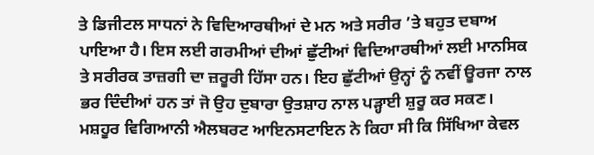ਤੇ ਡਿਜੀਟਲ ਸਾਧਨਾਂ ਨੇ ਵਿਦਿਆਰਥੀਆਂ ਦੇ ਮਨ ਅਤੇ ਸਰੀਰ ’ਤੇ ਬਹੁਤ ਦਬਾਅ ਪਾਇਆ ਹੈ। ਇਸ ਲਈ ਗਰਮੀਆਂ ਦੀਆਂ ਛੁੱਟੀਆਂ ਵਿਦਿਆਰਥੀਆਂ ਲਈ ਮਾਨਸਿਕ ਤੇ ਸਰੀਰਕ ਤਾਜ਼ਗੀ ਦਾ ਜ਼ਰੂਰੀ ਹਿੱਸਾ ਹਨ। ਇਹ ਛੁੱਟੀਆਂ ਉਨ੍ਹਾਂ ਨੂੰ ਨਵੀਂ ਊਰਜਾ ਨਾਲ ਭਰ ਦਿੰਦੀਆਂ ਹਨ ਤਾਂ ਜੋ ਉਹ ਦੁਬਾਰਾ ਉਤਸ਼ਾਹ ਨਾਲ ਪੜ੍ਹਾਈ ਸ਼ੁਰੂ ਕਰ ਸਕਣ। ਮਸ਼ਹੂਰ ਵਿਗਿਆਨੀ ਐਲਬਰਟ ਆਇਨਸਟਾਇਨ ਨੇ ਕਿਹਾ ਸੀ ਕਿ ਸਿੱਖਿਆ ਕੇਵਲ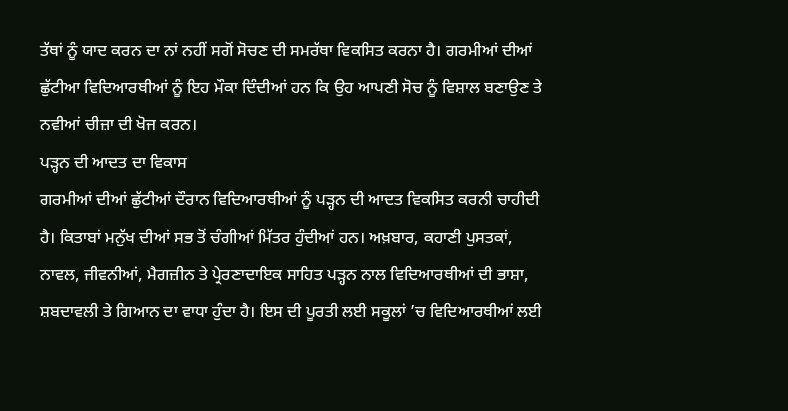ਤੱਥਾਂ ਨੂੰ ਯਾਦ ਕਰਨ ਦਾ ਨਾਂ ਨਹੀਂ ਸਗੋਂ ਸੋਚਣ ਦੀ ਸਮਰੱਥਾ ਵਿਕਸਿਤ ਕਰਨਾ ਹੈ। ਗਰਮੀਆਂ ਦੀਆਂ ਛੁੱਟੀਆ ਵਿਦਿਆਰਥੀਆਂ ਨੂੰ ਇਹ ਮੌਕਾ ਦਿੰਦੀਆਂ ਹਨ ਕਿ ਉਹ ਆਪਣੀ ਸੋਚ ਨੂੰ ਵਿਸ਼ਾਲ ਬਣਾਉਣ ਤੇ ਨਵੀਆਂ ਚੀਜ਼ਾ ਦੀ ਖੋਜ ਕਰਨ।
ਪੜ੍ਹਨ ਦੀ ਆਦਤ ਦਾ ਵਿਕਾਸ
ਗਰਮੀਆਂ ਦੀਆਂ ਛੁੱਟੀਆਂ ਦੌਰਾਨ ਵਿਦਿਆਰਥੀਆਂ ਨੂੰ ਪੜ੍ਹਨ ਦੀ ਆਦਤ ਵਿਕਸਿਤ ਕਰਨੀ ਚਾਹੀਦੀ ਹੈ। ਕਿਤਾਬਾਂ ਮਨੁੱਖ ਦੀਆਂ ਸਭ ਤੋਂ ਚੰਗੀਆਂ ਮਿੱਤਰ ਹੁੰਦੀਆਂ ਹਨ। ਅਖ਼ਬਾਰ, ਕਹਾਣੀ ਪੁਸਤਕਾਂ, ਨਾਵਲ, ਜੀਵਨੀਆਂ, ਮੈਗਜ਼ੀਨ ਤੇ ਪ੍ਰੇਰਣਾਦਾਇਕ ਸਾਹਿਤ ਪੜ੍ਹਨ ਨਾਲ ਵਿਦਿਆਰਥੀਆਂ ਦੀ ਭਾਸ਼ਾ, ਸ਼ਬਦਾਵਲੀ ਤੇ ਗਿਆਨ ਦਾ ਵਾਧਾ ਹੁੰਦਾ ਹੈ। ਇਸ ਦੀ ਪੂਰਤੀ ਲਈ ਸਕੂਲਾਂ ’ਚ ਵਿਦਿਆਰਥੀਆਂ ਲਈ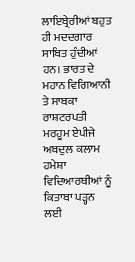ਲਾਇਬ੍ਰੇਰੀਆਂ ਬਹੁਤ ਹੀ ਮਦਦਗਾਰ ਸਾਬਿਤ ਹੁੰਦੀਆਂ ਹਨ। ਭਾਰਤ ਦੇ ਮਹਾਨ ਵਿਗਿਆਨੀ ਤੇ ਸਾਬਕਾ ਰਾਸ਼ਟਰਪਤੀ ਮਰਹੂਮ ਏਪੀਜੇ ਅਬਦੁਲ ਕਲਾਮ ਹਮੇਸ਼ਾ ਵਿਦਿਆਰਥੀਆਂ ਨੂੰ ਕਿਤਾਬਾ ਪੜ੍ਹਨ ਲਈ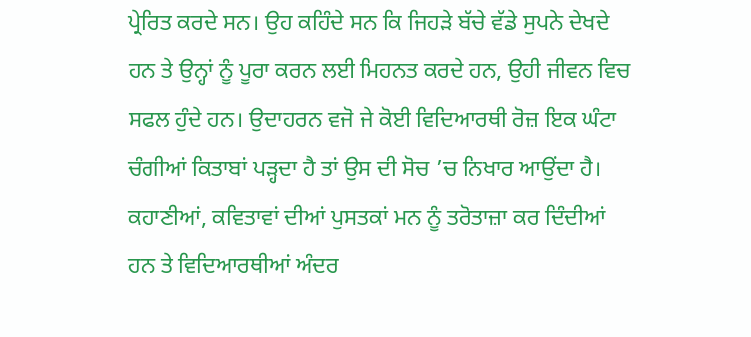ਪ੍ਰੇਰਿਤ ਕਰਦੇ ਸਨ। ਉਹ ਕਹਿੰਦੇ ਸਨ ਕਿ ਜਿਹੜੇ ਬੱਚੇ ਵੱਡੇ ਸੁਪਨੇ ਦੇਖਦੇ ਹਨ ਤੇ ਉਨ੍ਹਾਂ ਨੂੰ ਪੂਰਾ ਕਰਨ ਲਈ ਮਿਹਨਤ ਕਰਦੇ ਹਨ, ਉਹੀ ਜੀਵਨ ਵਿਚ ਸਫਲ ਹੁੰਦੇ ਹਨ। ਉਦਾਹਰਨ ਵਜੋ ਜੇ ਕੋਈ ਵਿਦਿਆਰਥੀ ਰੋਜ਼ ਇਕ ਘੰਟਾ ਚੰਗੀਆਂ ਕਿਤਾਬਾਂ ਪੜ੍ਹਦਾ ਹੈ ਤਾਂ ਉਸ ਦੀ ਸੋਚ ’ਚ ਨਿਖਾਰ ਆਉਂਦਾ ਹੈ। ਕਹਾਣੀਆਂ, ਕਵਿਤਾਵਾਂ ਦੀਆਂ ਪੁਸਤਕਾਂ ਮਨ ਨੂੰ ਤਰੋਤਾਜ਼ਾ ਕਰ ਦਿੰਦੀਆਂ ਹਨ ਤੇ ਵਿਦਿਆਰਥੀਆਂ ਅੰਦਰ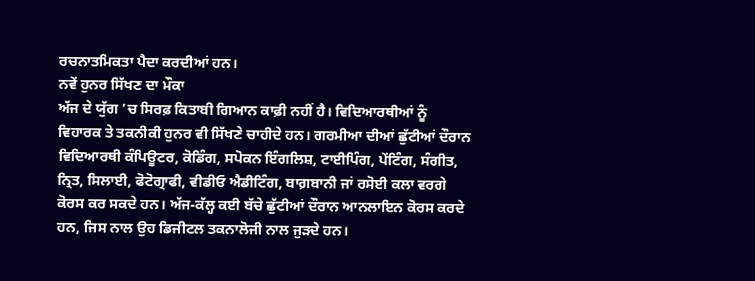ਰਚਨਾਤਮਿਕਤਾ ਪੈਦਾ ਕਰਦੀਆਂ ਹਨ।
ਨਵੇਂ ਹੁਨਰ ਸਿੱਖਣ ਦਾ ਮੌਕਾ
ਅੱਜ ਦੇ ਯੁੱਗ ’ਚ ਸਿਰਫ਼ ਕਿਤਾਬੀ ਗਿਆਨ ਕਾਫ਼ੀ ਨਹੀਂ ਹੈ। ਵਿਦਿਆਰਥੀਆਂ ਨੂੰ ਵਿਹਾਰਕ ਤੇ ਤਕਨੀਕੀ ਹੁਨਰ ਵੀ ਸਿੱਖਣੇ ਚਾਹੀਦੇ ਹਨ। ਗਰਮੀਆ ਦੀਆਂ ਛੁੱਟੀਆਂ ਦੌਰਾਨ ਵਿਦਿਆਰਥੀ ਕੰਪਿਊਟਰ, ਕੋਡਿੰਗ, ਸਪੋਕਨ ਇੰਗਲਿਸ਼, ਟਾਈਪਿੰਗ, ਪੇਂਟਿੰਗ, ਸੰਗੀਤ, ਨ੍ਰਿਤ, ਸਿਲਾਈ, ਫੋਟੋਗ੍ਰਾਫੀ, ਵੀਡੀਓ ਐਡੀਟਿੰਗ, ਬਾਗ਼ਬਾਨੀ ਜਾਂ ਰਸੋਈ ਕਲਾ ਵਰਗੇ ਕੋਰਸ ਕਰ ਸਕਦੇ ਹਨ। ਅੱਜ-ਕੱਲ੍ਹ ਕਈ ਬੱਚੇ ਛੁੱਟੀਆਂ ਦੌਰਾਨ ਆਨਲਾਇਨ ਕੋਰਸ ਕਰਦੇ ਹਨ, ਜਿਸ ਨਾਲ ਉਹ ਡਿਜੀਟਲ ਤਕਨਾਲੋਜੀ ਨਾਲ ਜੁੜਦੇ ਹਨ।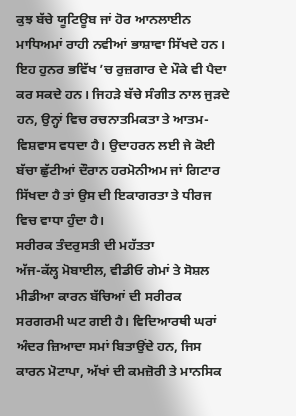ਕੁਝ ਬੱਚੇ ਯੂਟਿਊਬ ਜਾਂ ਹੋਰ ਆਨਲਾਈਨ ਮਾਧਿਅਮਾਂ ਰਾਹੀ ਨਵੀਆਂ ਭਾਸ਼ਾਵਾ ਸਿੱਖਦੇ ਹਨ। ਇਹ ਹੁਨਰ ਭਵਿੱਖ ’ਚ ਰੁਜ਼ਗਾਰ ਦੇ ਮੌਕੇ ਵੀ ਪੈਦਾ ਕਰ ਸਕਦੇ ਹਨ। ਜਿਹੜੇ ਬੱਚੇ ਸੰਗੀਤ ਨਾਲ ਜੁੜਦੇ ਹਨ, ਉਨ੍ਹਾਂ ਵਿਚ ਰਚਨਾਤਮਿਕਤਾ ਤੇ ਆਤਮ-ਵਿਸ਼ਵਾਸ ਵਧਦਾ ਹੈ। ਉਦਾਹਰਨ ਲਈ ਜੇ ਕੋਈ ਬੱਚਾ ਛੁੱਟੀਆਂ ਦੌਰਾਨ ਹਰਮੋਨੀਅਮ ਜਾਂ ਗਿਟਾਰ ਸਿੱਖਦਾ ਹੈ ਤਾਂ ਉਸ ਦੀ ਇਕਾਗਰਤਾ ਤੇ ਧੀਰਜ ਵਿਚ ਵਾਧਾ ਹੁੰਦਾ ਹੈ।
ਸਰੀਰਕ ਤੰਦਰੁਸਤੀ ਦੀ ਮਹੱਤਤਾ
ਅੱਜ-ਕੱਲ੍ਹ ਮੋਬਾਈਲ, ਵੀਡੀਓ ਗੇਮਾਂ ਤੇ ਸੋਸ਼ਲ ਮੀਡੀਆ ਕਾਰਨ ਬੱਚਿਆਂ ਦੀ ਸਰੀਰਕ ਸਰਗਰਮੀ ਘਟ ਗਈ ਹੈ। ਵਿਦਿਆਰਥੀ ਘਰਾਂ ਅੰਦਰ ਜ਼ਿਆਦਾ ਸਮਾਂ ਬਿਤਾਉਂਦੇ ਹਨ, ਜਿਸ ਕਾਰਨ ਮੋਟਾਪਾ, ਅੱਖਾਂ ਦੀ ਕਮਜ਼ੋਰੀ ਤੇ ਮਾਨਸਿਕ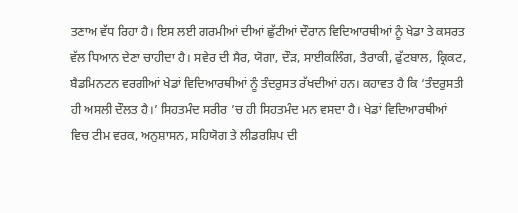ਤਣਾਅ ਵੱਧ ਰਿਹਾ ਹੈ। ਇਸ ਲਈ ਗਰਮੀਆਂ ਦੀਆਂ ਛੁੱਟੀਆਂ ਦੌਰਾਨ ਵਿਦਿਆਰਥੀਆਂ ਨੂੰ ਖੇਡਾ ਤੇ ਕਸਰਤ ਵੱਲ ਧਿਆਨ ਦੇਣਾ ਚਾਹੀਦਾ ਹੈ। ਸਵੇਰ ਦੀ ਸੈਰ, ਯੋਗਾ, ਦੌੜ, ਸਾਈਕਲਿੰਗ, ਤੈਰਾਕੀ, ਫੁੱਟਬਾਲ, ਕ੍ਰਿਕਟ, ਬੈਡਮਿਨਟਨ ਵਰਗੀਆਂ ਖੇਡਾਂ ਵਿਦਿਆਰਥੀਆਂ ਨੂੰ ਤੰਦਰੁਸਤ ਰੱਖਦੀਆਂ ਹਨ। ਕਹਾਵਤ ਹੈ ਕਿ ‘ਤੰਦਰੁਸਤੀ ਹੀ ਅਸਲੀ ਦੌਲਤ ਹੈ।’ ਸਿਹਤਮੰਦ ਸਰੀਰ ’ਚ ਹੀ ਸਿਹਤਮੰਦ ਮਨ ਵਸਦਾ ਹੈ। ਖੇਡਾਂ ਵਿਦਿਆਰਥੀਆਂ ਵਿਚ ਟੀਮ ਵਰਕ, ਅਨੁਸ਼ਾਸਨ, ਸਹਿਯੋਗ ਤੇ ਲੀਡਰਸ਼ਿਪ ਦੀ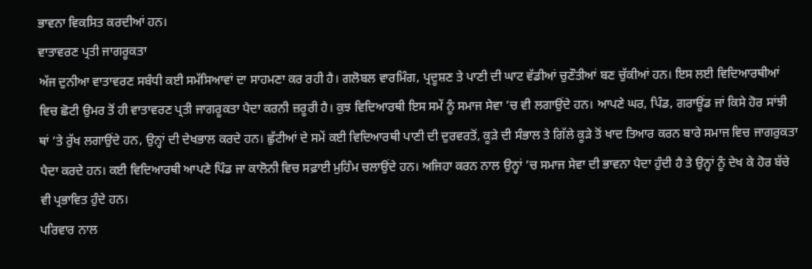ਭਾਵਨਾ ਵਿਕਸਿਤ ਕਰਦੀਆਂ ਹਨ।
ਵਾਤਾਵਰਣ ਪ੍ਰਤੀ ਜਾਗਰੂਕਤਾ
ਅੱਜ ਦੁਨੀਆ ਵਾਤਾਵਰਣ ਸਬੰਧੀ ਕਈ ਸਮੱਸਿਆਵਾਂ ਦਾ ਸਾਹਮਣਾ ਕਰ ਰਹੀ ਹੈ। ਗਲੋਬਲ ਵਾਰਮਿੰਗ, ਪ੍ਰਦੂਸ਼ਣ ਤੇ ਪਾਣੀ ਦੀ ਘਾਟ ਵੱਡੀਆਂ ਚੁਣੌਤੀਆਂ ਬਣ ਚੁੱਕੀਆਂ ਹਨ। ਇਸ ਲਈ ਵਿਦਿਆਰਥੀਆਂ ਵਿਚ ਛੋਟੀ ਉਮਰ ਤੋਂ ਹੀ ਵਾਤਾਵਰਣ ਪ੍ਰਤੀ ਜਾਗਰੂਕਤਾ ਪੈਦਾ ਕਰਨੀ ਜ਼ਰੂਰੀ ਹੈ। ਕੁਝ ਵਿਦਿਆਰਥੀ ਇਸ ਸਮੇਂ ਨੂੰ ਸਮਾਜ ਸੇਵਾ ’ਚ ਵੀ ਲਗਾਉਂਦੇ ਹਨ। ਆਪਣੇ ਘਰ, ਪਿੰਡ, ਗਰਾਊਂਡ ਜਾਂ ਕਿਸੇ ਹੋਰ ਸਾਂਝੀ ਥਾਂ ’ਤੇ ਰੁੱਖ ਲਗਾਉਂਦੇ ਹਨ, ਉਨ੍ਹਾਂ ਦੀ ਦੇਖਭਾਲ ਕਰਦੇ ਹਨ। ਛੁੱਟੀਆਂ ਦੇ ਸਮੇਂ ਕਈ ਵਿਦਿਆਰਥੀ ਪਾਣੀ ਦੀ ਦੁਰਵਰਤੋਂ, ਕੂੜੇ ਦੀ ਸੰਭਾਲ ਤੇ ਗਿੱਲੇ ਕੂੜੇ ਤੋਂ ਖਾਦ ਤਿਆਰ ਕਰਨ ਬਾਰੇ ਸਮਾਜ ਵਿਚ ਜਾਗਰੁਕਤਾ ਪੈਦਾ ਕਰਦੇ ਹਨ। ਕਈ ਵਿਦਿਆਰਥੀ ਆਪਣੇ ਪਿੰਡ ਜਾ ਕਾਲੋਨੀ ਵਿਚ ਸਫ਼ਾਈ ਮੁਹਿੰਮ ਚਲਾਉਂਦੇ ਹਨ। ਅਜਿਹਾ ਕਰਨ ਨਾਲ ਉਨ੍ਹਾਂ ’ਚ ਸਮਾਜ ਸੇਵਾ ਦੀ ਭਾਵਨਾ ਪੈਦਾ ਹੁੰਦੀ ਹੈ ਤੇ ਉਨ੍ਹਾਂ ਨੂੰ ਦੇਖ ਕੇ ਹੋਰ ਬੱਚੇ ਵੀ ਪ੍ਰਭਾਵਿਤ ਹੁੰਦੇ ਹਨ।
ਪਰਿਵਾਰ ਨਾਲ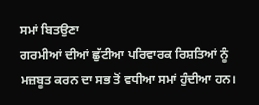ਸਮਾਂ ਬਿਤਉਣਾ
ਗਰਮੀਆਂ ਦੀਆਂ ਛੁੱਟੀਆ ਪਰਿਵਾਰਕ ਰਿਸ਼ਤਿਆਂ ਨੂੰ ਮਜ਼ਬੂਤ ਕਰਨ ਦਾ ਸਭ ਤੋਂ ਵਧੀਆ ਸਮਾਂ ਹੁੰਦੀਆ ਹਨ।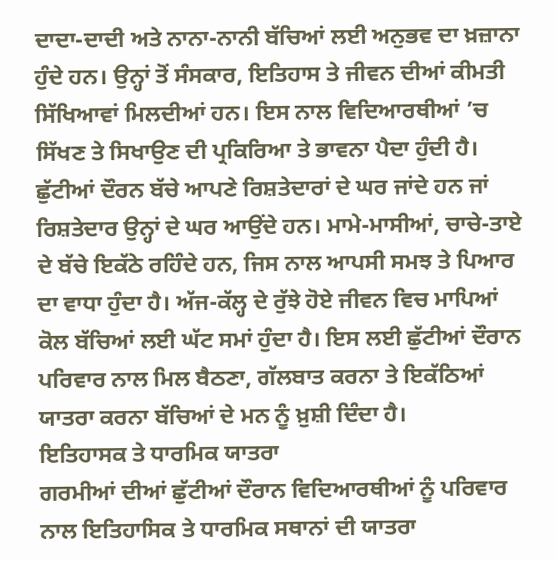ਦਾਦਾ-ਦਾਦੀ ਅਤੇ ਨਾਨਾ-ਨਾਨੀ ਬੱਚਿਆਂ ਲਈ ਅਨੁਭਵ ਦਾ ਖ਼ਜ਼ਾਨਾ ਹੁੰਦੇ ਹਨ। ਉਨ੍ਹਾਂ ਤੋਂ ਸੰਸਕਾਰ, ਇਤਿਹਾਸ ਤੇ ਜੀਵਨ ਦੀਆਂ ਕੀਮਤੀ ਸਿੱਖਿਆਵਾਂ ਮਿਲਦੀਆਂ ਹਨ। ਇਸ ਨਾਲ ਵਿਦਿਆਰਥੀਆਂ ’ਚ ਸਿੱਖਣ ਤੇ ਸਿਖਾਉਣ ਦੀ ਪ੍ਰਕਿਰਿਆ ਤੇ ਭਾਵਨਾ ਪੈਦਾ ਹੁੰਦੀ ਹੈ। ਛੁੱਟੀਆਂ ਦੌਰਨ ਬੱਚੇ ਆਪਣੇ ਰਿਸ਼ਤੇਦਾਰਾਂ ਦੇ ਘਰ ਜਾਂਦੇ ਹਨ ਜਾਂ ਰਿਸ਼ਤੇਦਾਰ ਉਨ੍ਹਾਂ ਦੇ ਘਰ ਆਉਂਦੇ ਹਨ। ਮਾਮੇ-ਮਾਸੀਆਂ, ਚਾਚੇ-ਤਾਏ ਦੇ ਬੱਚੇ ਇਕੱਠੇ ਰਹਿੰਦੇ ਹਨ, ਜਿਸ ਨਾਲ ਆਪਸੀ ਸਮਝ ਤੇ ਪਿਆਰ ਦਾ ਵਾਧਾ ਹੁੰਦਾ ਹੈ। ਅੱਜ-ਕੱਲ੍ਹ ਦੇ ਰੁੱਝੇ ਹੋਏ ਜੀਵਨ ਵਿਚ ਮਾਪਿਆਂ ਕੋਲ ਬੱਚਿਆਂ ਲਈ ਘੱਟ ਸਮਾਂ ਹੁੰਦਾ ਹੈ। ਇਸ ਲਈ ਛੁੱਟੀਆਂ ਦੌਰਾਨ ਪਰਿਵਾਰ ਨਾਲ ਮਿਲ ਬੈਠਣਾ, ਗੱਲਬਾਤ ਕਰਨਾ ਤੇ ਇਕੱਠਿਆਂ ਯਾਤਰਾ ਕਰਨਾ ਬੱਚਿਆਂ ਦੇ ਮਨ ਨੂੰ ਖ਼ੁਸ਼ੀ ਦਿੰਦਾ ਹੈ।
ਇਤਿਹਾਸਕ ਤੇ ਧਾਰਮਿਕ ਯਾਤਰਾ
ਗਰਮੀਆਂ ਦੀਆਂ ਛੁੱਟੀਆਂ ਦੌਰਾਨ ਵਿਦਿਆਰਥੀਆਂ ਨੂੰ ਪਰਿਵਾਰ ਨਾਲ ਇਤਿਹਾਸਿਕ ਤੇ ਧਾਰਮਿਕ ਸਥਾਨਾਂ ਦੀ ਯਾਤਰਾ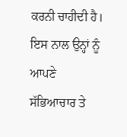ਕਰਨੀ ਚਾਹੀਦੀ ਹੈ। ਇਸ ਨਾਲ ਉਨ੍ਹਾਂ ਨੂੰ ਆਪਣੇ ਸੱਭਿਆਚਾਰ ਤੇ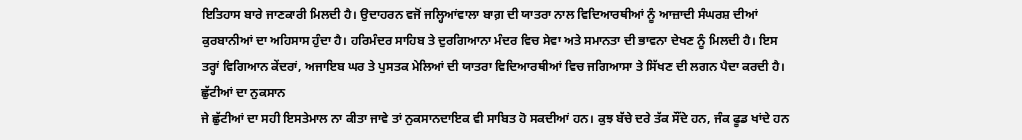ਇਤਿਹਾਸ ਬਾਰੇ ਜਾਣਕਾਰੀ ਮਿਲਦੀ ਹੈ। ਉਦਾਹਰਨ ਵਜੋਂ ਜਲ੍ਹਿਆਂਵਾਲਾ ਬਾਗ਼ ਦੀ ਯਾਤਰਾ ਨਾਲ ਵਿਦਿਆਰਥੀਆਂ ਨੂੰ ਆਜ਼ਾਦੀ ਸੰਘਰਸ਼ ਦੀਆਂ ਕੁਰਬਾਨੀਆਂ ਦਾ ਅਹਿਸਾਸ ਹੁੰਦਾ ਹੈ। ਹਰਿਮੰਦਰ ਸਾਹਿਬ ਤੇ ਦੁਰਗਿਆਨਾ ਮੰਦਰ ਵਿਚ ਸੇਵਾ ਅਤੇ ਸਮਾਨਤਾ ਦੀ ਭਾਵਨਾ ਦੇਖਣ ਨੂੰ ਮਿਲਦੀ ਹੈ। ਇਸ ਤਰ੍ਹਾਂ ਵਿਗਿਆਨ ਕੇਂਦਰਾਂ, ਅਜਾਇਬ ਘਰ ਤੇ ਪੁਸਤਕ ਮੇਲਿਆਂ ਦੀ ਯਾਤਰਾ ਵਿਦਿਆਰਥੀਆਂ ਵਿਚ ਜਗਿਆਸਾ ਤੇ ਸਿੱਖਣ ਦੀ ਲਗਨ ਪੈਦਾ ਕਰਦੀ ਹੈ।
ਛੁੱਟੀਆਂ ਦਾ ਨੁਕਸਾਨ
ਜੇ ਛੁੱਟੀਆਂ ਦਾ ਸਹੀ ਇਸਤੇਮਾਲ ਨਾ ਕੀਤਾ ਜਾਵੇ ਤਾਂ ਨੁਕਸਾਨਦਾਇਕ ਵੀ ਸਾਬਿਤ ਹੋ ਸਕਦੀਆਂ ਹਨ। ਕੁਝ ਬੱਚੇ ਦਰੇ ਤੱਕ ਸੌਂਦੇ ਹਨ, ਜੰਕ ਫੂਡ ਖਾਂਦੇ ਹਨ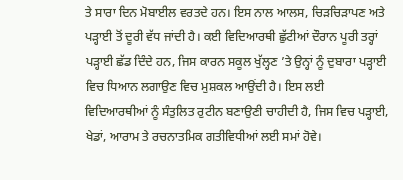ਤੇ ਸਾਰਾ ਦਿਨ ਮੋਬਾਈਲ ਵਰਤਦੇ ਹਨ। ਇਸ ਨਾਲ ਆਲਸ, ਚਿੜਚਿੜਾਪਣ ਅਤੇ ਪੜ੍ਹਾਈ ਤੋਂ ਦੂਰੀ ਵੱਧ ਜਾਂਦੀ ਹੈ। ਕਈ ਵਿਦਿਆਰਥੀ ਛੁੱਟੀਆਂ ਦੌਰਾਨ ਪੂਰੀ ਤਰ੍ਹਾਂ ਪੜ੍ਹਾਈ ਛੱਡ ਦਿੰਦੇ ਹਨ, ਜਿਸ ਕਾਰਨ ਸਕੂਲ ਖੁੱਲ੍ਹਣ ’ਤੇ ਉਨ੍ਹਾਂ ਨੂੰ ਦੁਬਾਰਾ ਪੜ੍ਹਾਈ ਵਿਚ ਧਿਆਨ ਲਗਾਉਣ ਵਿਚ ਮੁਸ਼ਕਲ ਆਉਂਦੀ ਹੈ। ਇਸ ਲਈ ਵਿਦਿਆਰਥੀਆਂ ਨੂੰ ਸੰਤੁਲਿਤ ਰੁਟੀਨ ਬਣਾਉਣੀ ਚਾਹੀਦੀ ਹੈ, ਜਿਸ ਵਿਚ ਪੜ੍ਹਾਈ, ਖੇਡਾਂ, ਆਰਾਮ ਤੇ ਰਚਨਾਤਮਿਕ ਗਤੀਵਿਧੀਆਂ ਲਈ ਸਮਾਂ ਹੋਵੇ।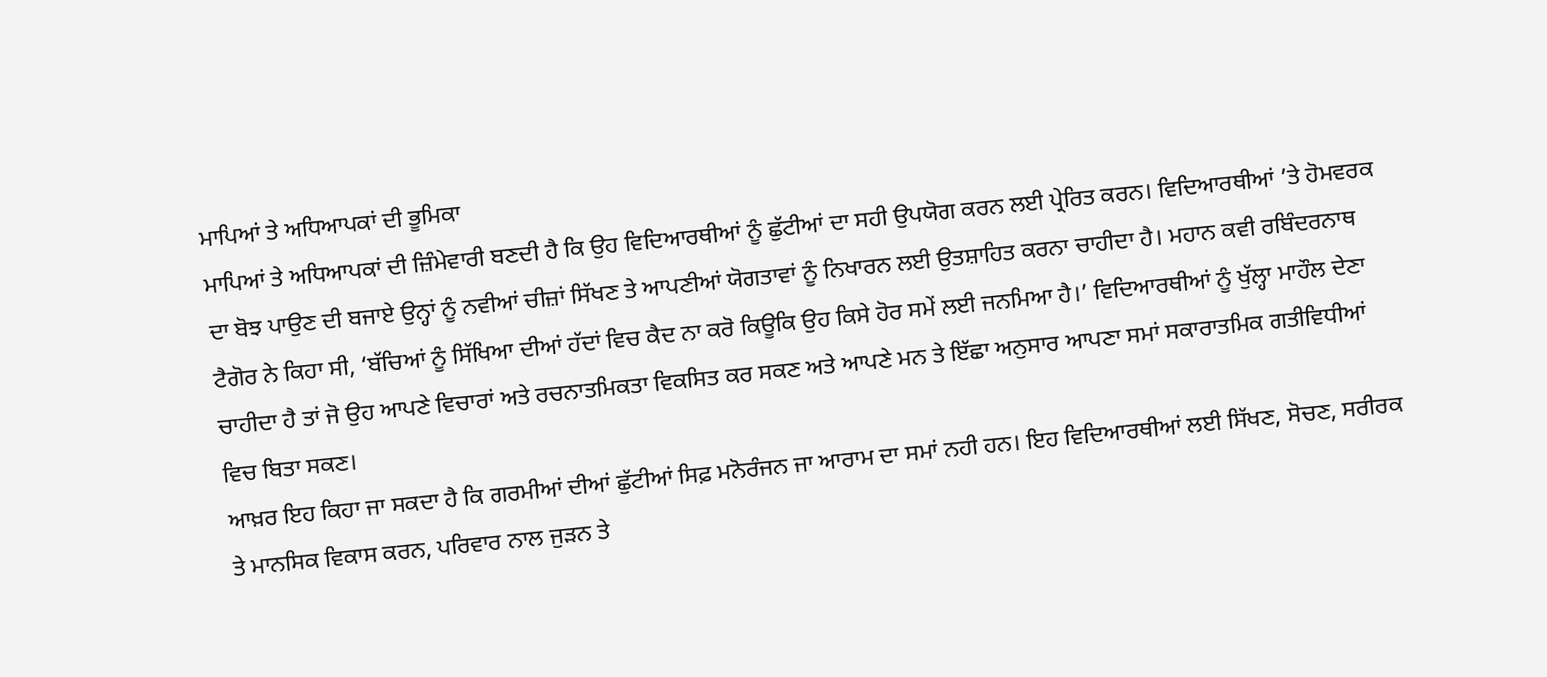ਮਾਪਿਆਂ ਤੇ ਅਧਿਆਪਕਾਂ ਦੀ ਭੂਮਿਕਾ
ਮਾਪਿਆਂ ਤੇ ਅਧਿਆਪਕਾਂ ਦੀ ਜ਼ਿੰਮੇਵਾਰੀ ਬਣਦੀ ਹੈ ਕਿ ਉਹ ਵਿਦਿਆਰਥੀਆਂ ਨੂੰ ਛੁੱਟੀਆਂ ਦਾ ਸਹੀ ਉਪਯੋਗ ਕਰਨ ਲਈ ਪ੍ਰੇਰਿਤ ਕਰਨ। ਵਿਦਿਆਰਥੀਆਂ ’ਤੇ ਹੋਮਵਰਕ ਦਾ ਬੋਝ ਪਾਉਣ ਦੀ ਬਜਾਏ ਉਨ੍ਹਾਂ ਨੂੰ ਨਵੀਆਂ ਚੀਜ਼ਾਂ ਸਿੱਖਣ ਤੇ ਆਪਣੀਆਂ ਯੋਗਤਾਵਾਂ ਨੂੰ ਨਿਖਾਰਨ ਲਈ ਉਤਸ਼ਾਹਿਤ ਕਰਨਾ ਚਾਹੀਦਾ ਹੈ। ਮਹਾਨ ਕਵੀ ਰਬਿੰਦਰਨਾਥ ਟੈਗੋਰ ਨੇ ਕਿਹਾ ਸੀ, ‘ਬੱਚਿਆਂ ਨੂੰ ਸਿੱਖਿਆ ਦੀਆਂ ਹੱਦਾਂ ਵਿਚ ਕੈਦ ਨਾ ਕਰੋ ਕਿਊਕਿ ਉਹ ਕਿਸੇ ਹੋਰ ਸਮੇਂ ਲਈ ਜਨਮਿਆ ਹੈ।’ ਵਿਦਿਆਰਥੀਆਂ ਨੂੰ ਖੁੱਲ੍ਹਾ ਮਾਹੌਲ ਦੇਣਾ ਚਾਹੀਦਾ ਹੈ ਤਾਂ ਜੋ ਉਹ ਆਪਣੇ ਵਿਚਾਰਾਂ ਅਤੇ ਰਚਨਾਤਮਿਕਤਾ ਵਿਕਸਿਤ ਕਰ ਸਕਣ ਅਤੇ ਆਪਣੇ ਮਨ ਤੇ ਇੱਛਾ ਅਨੁਸਾਰ ਆਪਣਾ ਸਮਾਂ ਸਕਾਰਾਤਮਿਕ ਗਤੀਵਿਧੀਆਂ ਵਿਚ ਬਿਤਾ ਸਕਣ।
ਆਖ਼ਰ ਇਹ ਕਿਹਾ ਜਾ ਸਕਦਾ ਹੈ ਕਿ ਗਰਮੀਆਂ ਦੀਆਂ ਛੁੱਟੀਆਂ ਸਿਫ਼ ਮਨੋਰੰਜਨ ਜਾ ਆਰਾਮ ਦਾ ਸਮਾਂ ਨਹੀ ਹਨ। ਇਹ ਵਿਦਿਆਰਥੀਆਂ ਲਈ ਸਿੱਖਣ, ਸੋਚਣ, ਸਰੀਰਕ ਤੇ ਮਾਨਸਿਕ ਵਿਕਾਸ ਕਰਨ, ਪਰਿਵਾਰ ਨਾਲ ਜੁੜਨ ਤੇ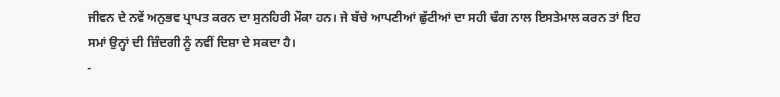ਜੀਵਨ ਦੇ ਨਵੇਂ ਅਨੁਭਵ ਪ੍ਰਾਪਤ ਕਰਨ ਦਾ ਸੁਨਹਿਰੀ ਮੌਕਾ ਹਨ। ਜੇ ਬੱਚੇ ਆਪਣੀਆਂ ਛੁੱਟੀਆਂ ਦਾ ਸਹੀ ਢੰਗ ਨਾਲ ਇਸਤੇਮਾਲ ਕਰਨ ਤਾਂ ਇਹ ਸਮਾਂ ਉਨ੍ਹਾਂ ਦੀ ਜ਼ਿੰਦਗੀ ਨੂੰ ਨਵੀਂ ਦਿਸ਼ਾ ਦੇ ਸਕਦਾ ਹੈ।
-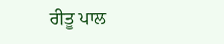ਰੀਤੂ ਪਾਲ